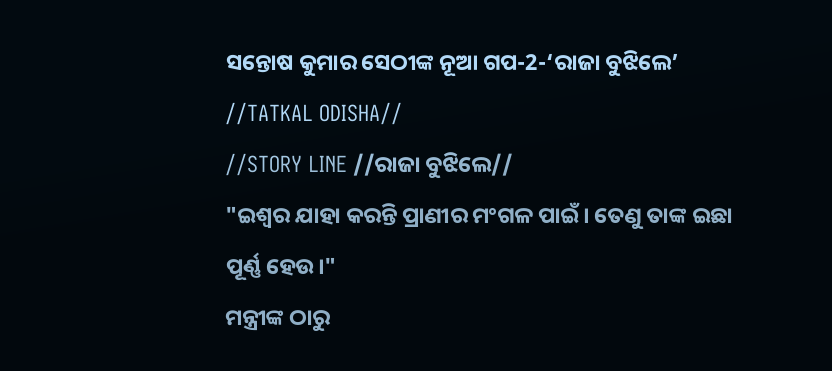ସନ୍ତୋଷ କୁମାର ସେଠୀଙ୍କ ନୂଆ ଗପ-2-‘ରାଜା ବୁଝିଲେ’
//TATKAL ODISHA//
//STORY LINE //ରାଜା ବୁଝିଲେ//
"ଇଶ୍ୱର ଯାହା କରନ୍ତି ପ୍ରାଣୀର ମଂଗଳ ପାଇଁ। ତେଣୁ ତାଙ୍କ ଇଛା ପୂର୍ଣ୍ଣ ହେଉ।"
ମନ୍ତ୍ରୀଙ୍କ ଠାରୁ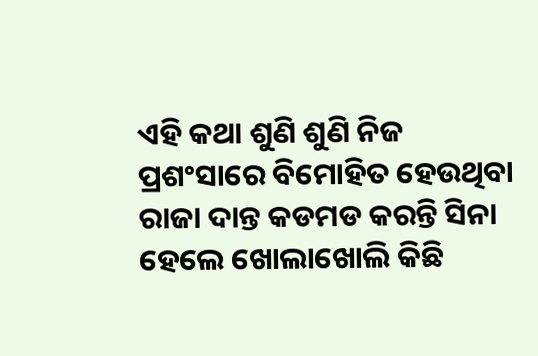ଏହି କଥା ଶୁଣି ଶୁଣି ନିଜ ପ୍ରଶଂସାରେ ବିମୋହିତ ହେଉଥିବା ରାଜା ଦାନ୍ତ କଡମଡ କରନ୍ତି ସିନା ହେଲେ ଖୋଲାଖୋଲି କିଛି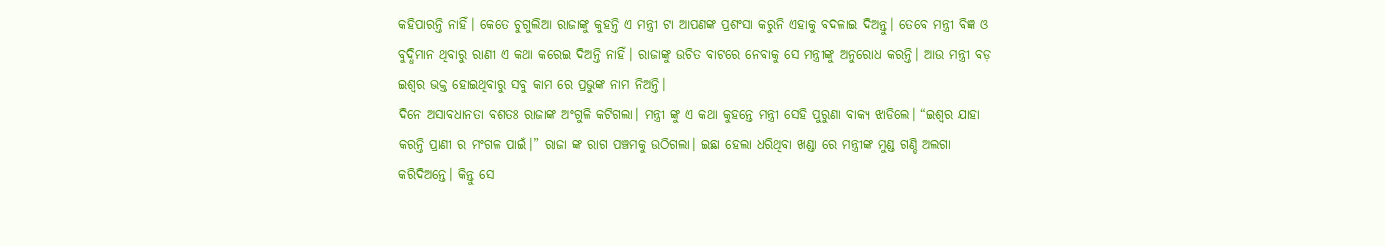କହିପାରନ୍ତି ନାହିଁ। କେତେ ଚୁଗୁଲିଆ ରାଜାଙ୍କୁ କୁହନ୍ତି ଏ ମନ୍ତ୍ରୀ ଟା ଆପଣଙ୍କ ପ୍ରଶଂସା କରୁନି ଏହାକୁ ବଦଳାଇ ଦିଅନ୍ତୁ। ତେବେ ମନ୍ତ୍ରୀ ବିଜ୍ଞ ଓ ବୁଦ୍ଧିମାନ ଥିବାରୁ ରାଣୀ ଏ କଥା କରେଇ ଦିଅନ୍ତି ନାହିଁ। ରାଜାଙ୍କୁ ଉଚିତ ବାଟରେ ନେବାକୁ ସେ ମନ୍ତ୍ରୀଙ୍କୁ ଅନୁରୋଧ କରନ୍ତି। ଆଉ ମନ୍ତ୍ରୀ ବଡ଼ ଇଶ୍ୱର ଭକ୍ତ ହୋଇଥିବାରୁ ସବୁ କାମ ରେ ପ୍ରଭୁଙ୍କ ନାମ ନିଅନ୍ତି।
ଦିନେ ଅସାବଧାନତା ବଶତଃ ରାଜାଙ୍କ ଅଂଗୁଳି କଟିଗଲା। ମନ୍ତ୍ରୀ ଙ୍କୁ ଏ କଥା କୁହନ୍ତେ ମନ୍ତ୍ରୀ ସେହି ପୁରୁଣା ବାକ୍ୟ ଝାଡିଲେ। “ଇଶ୍ୱର ଯାହା କରନ୍ତି ପ୍ରାଣୀ ର ମଂଗଳ ପାଇଁ।” ରାଜା ଙ୍କ ରାଗ ପଞ୍ଚମକୁ ଉଠିଗଲା। ଇଛା ହେଲା ଧରିଥିବା ଖଣ୍ଡା ରେ ମନ୍ତ୍ରୀଙ୍କ ମୁଣ୍ଡ ଗଣ୍ଡି ଅଲଗା କରିଦିଅନ୍ତେ। କିନ୍ତୁ ସେ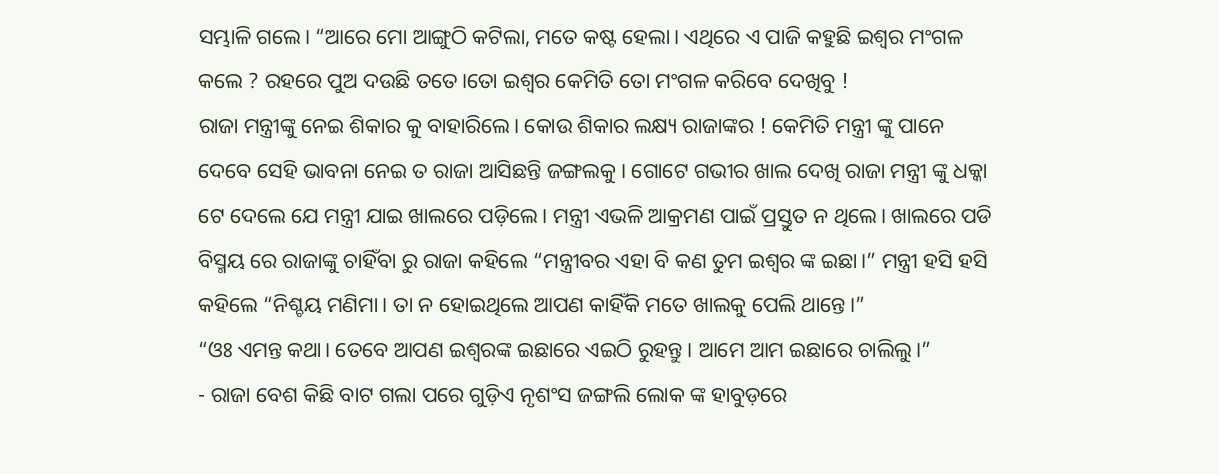ସମ୍ଭାଳି ଗଲେ। “ଆରେ ମୋ ଆଙ୍ଗୁଠି କଟିଲା, ମତେ କଷ୍ଟ ହେଲା। ଏଥିରେ ଏ ପାଜି କହୁଛି ଇଶ୍ୱର ମଂଗଳ କଲେ ? ରହରେ ପୁଅ ଦଉଛି ତତେ।ତୋ ଇଶ୍ୱର କେମିତି ତୋ ମଂଗଳ କରିବେ ଦେଖିବୁ !
ରାଜା ମନ୍ତ୍ରୀଙ୍କୁ ନେଇ ଶିକାର କୁ ବାହାରିଲେ। କୋଉ ଶିକାର ଲକ୍ଷ୍ୟ ରାଜାଙ୍କର ! କେମିତି ମନ୍ତ୍ରୀ ଙ୍କୁ ପାନେ ଦେବେ ସେହି ଭାବନା ନେଇ ତ ରାଜା ଆସିଛନ୍ତି ଜଙ୍ଗଲକୁ । ଗୋଟେ ଗଭୀର ଖାଲ ଦେଖି ରାଜା ମନ୍ତ୍ରୀ ଙ୍କୁ ଧକ୍କା ଟେ ଦେଲେ ଯେ ମନ୍ତ୍ରୀ ଯାଇ ଖାଲରେ ପଡ଼ିଲେ। ମନ୍ତ୍ରୀ ଏଭଳି ଆକ୍ରମଣ ପାଇଁ ପ୍ରସ୍ତୁତ ନ ଥିଲେ। ଖାଲରେ ପଡି ବିସ୍ମୟ ରେ ରାଜାଙ୍କୁ ଚାହିଁବା ରୁ ରାଜା କହିଲେ “ମନ୍ତ୍ରୀବର ଏହା ବି କଣ ତୁମ ଇଶ୍ୱର ଙ୍କ ଇଛା।” ମନ୍ତ୍ରୀ ହସି ହସି କହିଲେ “ନିଶ୍ଚୟ ମଣିମା। ତା ନ ହୋଇଥିଲେ ଆପଣ କାହିଁକି ମତେ ଖାଲକୁ ପେଲି ଥାନ୍ତେ।”
“ଓଃ ଏମନ୍ତ କଥା। ତେବେ ଆପଣ ଇଶ୍ୱରଙ୍କ ଇଛାରେ ଏଇଠି ରୁହନ୍ତୁ। ଆମେ ଆମ ଇଛାରେ ଚାଲିଲୁ।”
- ରାଜା ବେଶ କିଛି ବାଟ ଗଲା ପରେ ଗୁଡ଼ିଏ ନୃଶଂସ ଜଙ୍ଗଲି ଲୋକ ଙ୍କ ହାବୁଡ଼ରେ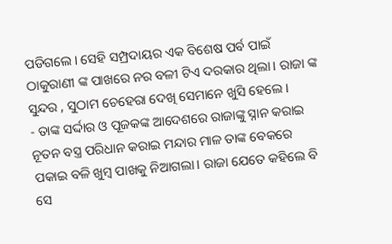ପଡିଗଲେ। ସେହି ସମ୍ପ୍ରଦାୟର ଏକ ବିଶେଷ ପର୍ବ ପାଇଁ ଠାକୁରାଣୀ ଙ୍କ ପାଖରେ ନର ବଳୀ ଟିଏ ଦରକାର ଥିଲା। ରାଜା ଙ୍କ ସୁନ୍ଦର , ସୁଠାମ ଚେହେରା ଦେଖି ସେମାନେ ଖୁସି ହେଲେ।
- ତାଙ୍କ ସର୍ଦ୍ଦାର ଓ ପୂଜକଙ୍କ ଆଦେଶରେ ରାଜାଙ୍କୁ ସ୍ନାନ କରାଇ ନୂତନ ବସ୍ତ୍ର ପରିଧାନ କରାଇ ମନ୍ଦାର ମାଳ ତାଙ୍କ ବେକରେ ପକାଇ ବଳି ଖୁମ୍ବ ପାଖକୁ ନିଆଗଲା। ରାଜା ଯେତେ କହିଲେ ବି ସେ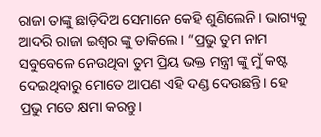ରାଜା ତାଙ୍କୁ ଛାଡ଼ିଦିଅ ସେମାନେ କେହି ଶୁଣିଲେନି। ଭାଗ୍ୟକୁ ଆଦରି ରାଜା ଇଶ୍ୱର ଙ୍କୁ ଡାକିଲେ। “ପ୍ରଭୁ ତୁମ ନାମ ସବୁବେଳେ ନେଉଥିବା ତୁମ ପ୍ରିୟ ଭକ୍ତ ମନ୍ତ୍ରୀ ଙ୍କୁ ମୁଁ କଷ୍ଟ ଦେଇଥିବାରୁ ମୋତେ ଆପଣ ଏହି ଦଣ୍ଡ ଦେଉଛନ୍ତି। ହେ ପ୍ରଭୁ ମତେ କ୍ଷମା କରନ୍ତୁ।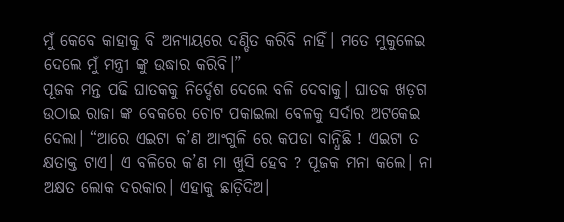ମୁଁ କେବେ କାହାକୁ ବି ଅନ୍ୟାୟରେ ଦଣ୍ଡିତ କରିବି ନାହିଁ। ମତେ ମୁକୁଳେଇ ଦେଲେ ମୁଁ ମନ୍ତ୍ରୀ ଙ୍କୁ ଉଦ୍ଧାର କରିବି।”
ପୂଜକ ମନ୍ତ ପଢି ଘାତକକୁ ନିର୍ଦ୍ଦେଶ ଦେଲେ ବଳି ଦେବାକୁ। ଘାତକ ଖଡ଼ଗ ଉଠାଇ ରାଜା ଙ୍କ ବେକରେ ଚୋଟ ପକାଇଲା ବେଳକୁ ସର୍ଦାର ଅଟକେଇ ଦେଲା। “ଆରେ ଏଇଟା କ’ଣ ଆଂଗୁଳି ରେ କପଡା ବାନ୍ଧିଛି ! ଏଇଟା ତ କ୍ଷତାକ୍ତ ଟାଏ। ଏ ବଳିରେ କ’ଣ ମା ଖୁସି ହେବ ? ପୂଜକ ମନା କଲେ। ନା ଅକ୍ଷତ ଲୋକ ଦରକାର। ଏହାକୁ ଛାଡ଼ିଦିଅ।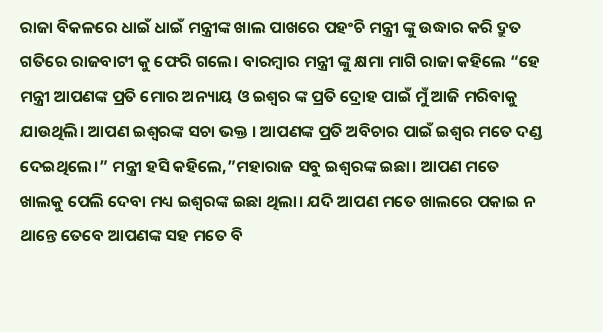ରାଜା ବିକଳରେ ଧାଇଁ ଧାଇଁ ମନ୍ତ୍ରୀଙ୍କ ଖାଲ ପାଖରେ ପହଂଚି ମନ୍ତ୍ରୀ ଙ୍କୁ ଉଦ୍ଧାର କରି ଦ୍ରୁତ ଗତିରେ ରାଜବାଟୀ କୁ ଫେରି ଗଲେ। ବାରମ୍ବାର ମନ୍ତ୍ରୀ ଙ୍କୁ କ୍ଷମା ମାଗି ରାଜା କହିଲେ “ହେ ମନ୍ତ୍ରୀ ଆପଣଙ୍କ ପ୍ରତି ମୋର ଅନ୍ୟାୟ ଓ ଇଶ୍ୱର ଙ୍କ ପ୍ରତି ଦ୍ରୋହ ପାଇଁ ମୁଁ ଆଜି ମରିବାକୁ ଯାଉଥିଲି। ଆପଣ ଇଶ୍ୱରଙ୍କ ସଚା ଭକ୍ତ । ଆପଣଙ୍କ ପ୍ରତି ଅବିଚାର ପାଇଁ ଇଶ୍ୱର ମତେ ଦଣ୍ଡ ଦେଇଥିଲେ।” ମନ୍ତ୍ରୀ ହସି କହିଲେ,”ମହାରାଜ ସବୁ ଇଶ୍ୱରଙ୍କ ଇଛା। ଆପଣ ମତେ ଖାଲକୁ ପେଲି ଦେବା ମଧ୍ୟ ଇଶ୍ୱରଙ୍କ ଇଛା ଥିଲା। ଯଦି ଆପଣ ମତେ ଖାଲରେ ପକାଇ ନ ଥାନ୍ତେ ତେବେ ଆପଣଙ୍କ ସହ ମତେ ବି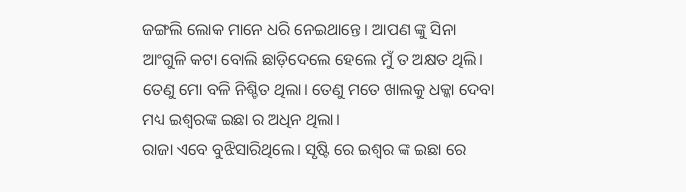ଜଙ୍ଗଲି ଲୋକ ମାନେ ଧରି ନେଇଥାନ୍ତେ। ଆପଣ ଙ୍କୁ ସିନା ଆଂଗୁଳି କଟା ବୋଲି ଛାଡ଼ିଦେଲେ ହେଲେ ମୁଁ ତ ଅକ୍ଷତ ଥିଲି। ତେଣୁ ମୋ ବଳି ନିଶ୍ଚିତ ଥିଲା। ତେଣୁ ମତେ ଖାଲକୁ ଧକ୍କା ଦେବା ମଧ୍ୟ ଇଶ୍ୱରଙ୍କ ଇଛା ର ଅଧିନ ଥିଲା।
ରାଜା ଏବେ ବୁଝିସାରିଥିଲେ। ସୃଷ୍ଟି ରେ ଇଶ୍ୱର ଙ୍କ ଇଛା ରେ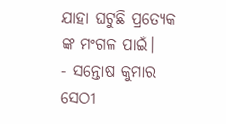ଯାହା ଘଟୁଛି ପ୍ରତ୍ୟେକ ଙ୍କ ମଂଗଳ ପାଇଁ।
- ସନ୍ତୋଷ କୁମାର ସେଠୀ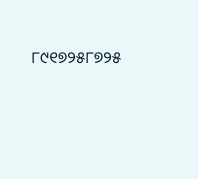୮୯୧୭୨୫୮୭୨୫